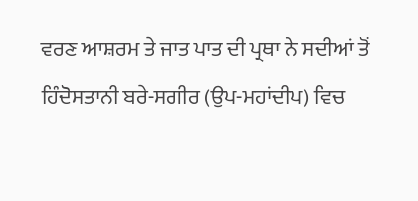ਵਰਣ ਆਸ਼ਰਮ ਤੇ ਜਾਤ ਪਾਤ ਦੀ ਪ੍ਰਥਾ ਨੇ ਸਦੀਆਂ ਤੋਂ ਹਿੰਦੋਸਤਾਨੀ ਬਰੇ-ਸਗੀਰ (ਉਪ-ਮਹਾਂਦੀਪ) ਵਿਚ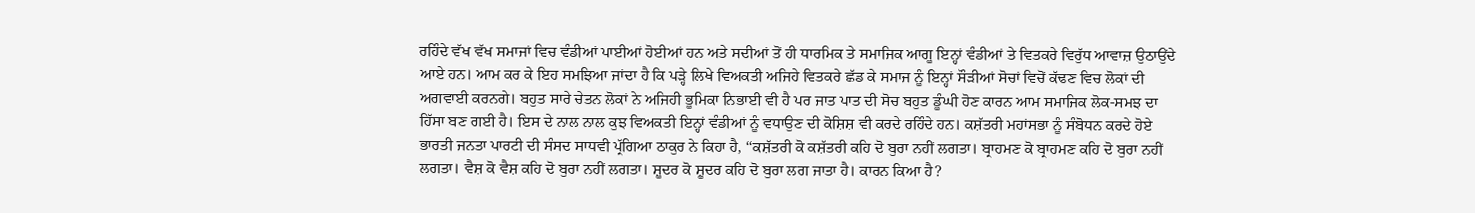ਰਹਿੰਦੇ ਵੱਖ ਵੱਖ ਸਮਾਜਾਂ ਵਿਚ ਵੰਡੀਆਂ ਪਾਈਆਂ ਹੋਈਆਂ ਹਨ ਅਤੇ ਸਦੀਆਂ ਤੋਂ ਹੀ ਧਾਰਮਿਕ ਤੇ ਸਮਾਜਿਕ ਆਗੂ ਇਨ੍ਹਾਂ ਵੰਡੀਆਂ ਤੇ ਵਿਤਕਰੇ ਵਿਰੁੱਧ ਆਵਾਜ਼ ਉਠਾਉਂਦੇ ਆਏ ਹਨ। ਆਮ ਕਰ ਕੇ ਇਹ ਸਮਝਿਆ ਜਾਂਦਾ ਹੈ ਕਿ ਪੜ੍ਹੇ ਲਿਖੇ ਵਿਅਕਤੀ ਅਜਿਹੇ ਵਿਤਕਰੇ ਛੱਡ ਕੇ ਸਮਾਜ ਨੂੰ ਇਨ੍ਹਾਂ ਸੌੜੀਆਂ ਸੋਚਾਂ ਵਿਚੋਂ ਕੱਢਣ ਵਿਚ ਲੋਕਾਂ ਦੀ ਅਗਵਾਈ ਕਰਨਗੇ। ਬਹੁਤ ਸਾਰੇ ਚੇਤਨ ਲੋਕਾਂ ਨੇ ਅਜਿਹੀ ਭੂਮਿਕਾ ਨਿਭਾਈ ਵੀ ਹੈ ਪਰ ਜਾਤ ਪਾਤ ਦੀ ਸੋਚ ਬਹੁਤ ਡੂੰਘੀ ਹੋਣ ਕਾਰਨ ਆਮ ਸਮਾਜਿਕ ਲੋਕ-ਸਮਝ ਦਾ ਹਿੱਸਾ ਬਣ ਗਈ ਹੈ। ਇਸ ਦੇ ਨਾਲ ਨਾਲ ਕੁਝ ਵਿਅਕਤੀ ਇਨ੍ਹਾਂ ਵੰਡੀਆਂ ਨੂੰ ਵਧਾਉਣ ਦੀ ਕੋਸ਼ਿਸ਼ ਵੀ ਕਰਦੇ ਰਹਿੰਦੇ ਹਨ। ਕਸ਼ੱਤਰੀ ਮਹਾਂਸਭਾ ਨੂੰ ਸੰਬੋਧਨ ਕਰਦੇ ਹੋਏ ਭਾਰਤੀ ਜਨਤਾ ਪਾਰਟੀ ਦੀ ਸੰਸਦ ਸਾਧਵੀ ਪ੍ਰੱਗਿਆ ਠਾਕੁਰ ਨੇ ਕਿਹਾ ਹੈ, ‘‘ਕਸ਼ੱਤਰੀ ਕੋ ਕਸ਼ੱਤਰੀ ਕਹਿ ਦੋ ਬੁਰਾ ਨਹੀਂ ਲਗਤਾ। ਬ੍ਰਾਹਮਣ ਕੋ ਬ੍ਰਾਹਮਣ ਕਹਿ ਦੋ ਬੁਰਾ ਨਹੀਂ ਲਗਤਾ। ਵੈਸ਼ ਕੋ ਵੈਸ਼ ਕਹਿ ਦੋ ਬੁਰਾ ਨਹੀਂ ਲਗਤਾ। ਸ਼ੂਦਰ ਕੋ ਸ਼ੂਦਰ ਕਹਿ ਦੋ ਬੁਰਾ ਲਗ ਜਾਤਾ ਹੈ। ਕਾਰਨ ਕਿਆ ਹੈ?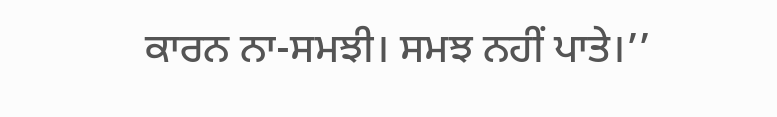ਕਾਰਨ ਨਾ-ਸਮਝੀ। ਸਮਝ ਨਹੀਂ ਪਾਤੇ।’’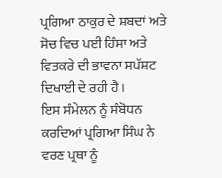ਪ੍ਰਗਿਆ ਠਾਕੁਰ ਦੇ ਸ਼ਬਦਾਂ ਅਤੇ ਸੋਚ ਵਿਚ ਪਈ ਹਿੰਸਾ ਅਤੇ ਵਿਤਕਰੇ ਦੀ ਭਾਵਨਾ ਸਪੱਸ਼ਟ ਦਿਖਾਈ ਦੇ ਰਹੀ ਹੈ।
ਇਸ ਸੰਮੇਲਨ ਨੂੰ ਸੰਬੋਧਨ ਕਰਦਿਆਂ ਪ੍ਰਗਿਆ ਸਿੰਘ ਨੇ ਵਰਣ ਪ੍ਰਥਾ ਨੂੰ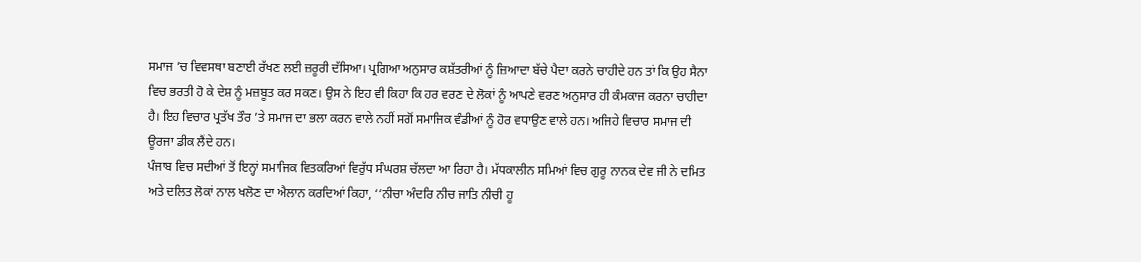ਸਮਾਜ ’ਚ ਵਿਵਸਥਾ ਬਣਾਈ ਰੱਖਣ ਲਈ ਜ਼ਰੂਰੀ ਦੱਸਿਆ। ਪ੍ਰਗਿਆ ਅਨੁਸਾਰ ਕਸ਼ੱਤਰੀਆਂ ਨੂੰ ਜ਼ਿਆਦਾ ਬੱਚੇ ਪੈਦਾ ਕਰਨੇ ਚਾਹੀਦੇ ਹਨ ਤਾਂ ਕਿ ਉਹ ਸੈਨਾ ਵਿਚ ਭਰਤੀ ਹੋ ਕੇ ਦੇਸ਼ ਨੂੰ ਮਜ਼ਬੂਤ ਕਰ ਸਕਣ। ਉਸ ਨੇ ਇਹ ਵੀ ਕਿਹਾ ਕਿ ਹਰ ਵਰਣ ਦੇ ਲੋਕਾਂ ਨੂੰ ਆਪਣੇ ਵਰਣ ਅਨੁਸਾਰ ਹੀ ਕੰਮਕਾਜ ਕਰਨਾ ਚਾਹੀਦਾ ਹੈ। ਇਹ ਵਿਚਾਰ ਪ੍ਰਤੱਖ ਤੌਰ ’ਤੇ ਸਮਾਜ ਦਾ ਭਲਾ ਕਰਨ ਵਾਲੇ ਨਹੀਂ ਸਗੋਂ ਸਮਾਜਿਕ ਵੰਡੀਆਂ ਨੂੰ ਹੋਰ ਵਧਾਉਣ ਵਾਲੇ ਹਨ। ਅਜਿਹੇ ਵਿਚਾਰ ਸਮਾਜ ਦੀ ਊਰਜਾ ਡੀਕ ਲੈਂਦੇ ਹਨ।
ਪੰਜਾਬ ਵਿਚ ਸਦੀਆਂ ਤੋਂ ਇਨ੍ਹਾਂ ਸਮਾਜਿਕ ਵਿਤਕਰਿਆਂ ਵਿਰੁੱਧ ਸੰਘਰਸ਼ ਚੱਲਦਾ ਆ ਰਿਹਾ ਹੈ। ਮੱਧਕਾਲੀਨ ਸਮਿਆਂ ਵਿਚ ਗੁਰੂ ਨਾਨਕ ਦੇਵ ਜੀ ਨੇ ਦਮਿਤ ਅਤੇ ਦਲਿਤ ਲੋਕਾਂ ਨਾਲ ਖਲੋਣ ਦਾ ਐਲਾਨ ਕਰਦਿਆਂ ਕਿਹਾ, ‘‘ਨੀਚਾ ਅੰਦਰਿ ਨੀਚ ਜਾਤਿ ਨੀਚੀ ਹੂ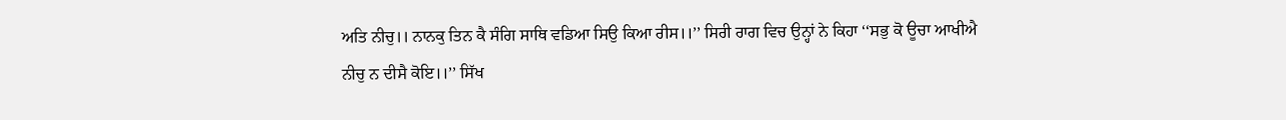ਅਤਿ ਨੀਚੁ।। ਨਾਨਕੁ ਤਿਨ ਕੈ ਸੰਗਿ ਸਾਥਿ ਵਡਿਆ ਸਿਉ ਕਿਆ ਰੀਸ।।’’ ਸਿਰੀ ਰਾਗ ਵਿਚ ਉਨ੍ਹਾਂ ਨੇ ਕਿਹਾ ‘‘ਸਭੁ ਕੋ ਊਚਾ ਆਖੀਐ ਨੀਚੁ ਨ ਦੀਸੈ ਕੋਇ।।’’ ਸਿੱਖ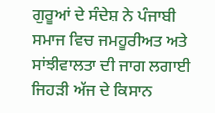ਗੁਰੂਆਂ ਦੇ ਸੰਦੇਸ਼ ਨੇ ਪੰਜਾਬੀ ਸਮਾਜ ਵਿਚ ਜਮਹੂਰੀਅਤ ਅਤੇ ਸਾਂਝੀਵਾਲਤਾ ਦੀ ਜਾਗ ਲਗਾਈ ਜਿਹੜੀ ਅੱਜ ਦੇ ਕਿਸਾਨ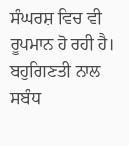ਸੰਘਰਸ਼ ਵਿਚ ਵੀ ਰੂਪਮਾਨ ਹੋ ਰਹੀ ਹੈ। ਬਹੁਗਿਣਤੀ ਨਾਲ ਸਬੰਧ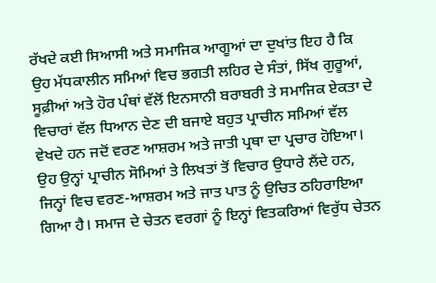ਰੱਖਦੇ ਕਈ ਸਿਆਸੀ ਅਤੇ ਸਮਾਜਿਕ ਆਗੂਆਂ ਦਾ ਦੁਖਾਂਤ ਇਹ ਹੈ ਕਿ ਉਹ ਮੱਧਕਾਲੀਨ ਸਮਿਆਂ ਵਿਚ ਭਗਤੀ ਲਹਿਰ ਦੇ ਸੰਤਾਂ, ਸਿੱਖ ਗੁਰੂਆਂ, ਸੂਫ਼ੀਆਂ ਅਤੇ ਹੋਰ ਪੰਥਾਂ ਵੱਲੋਂ ਇਨਸਾਨੀ ਬਰਾਬਰੀ ਤੇ ਸਮਾਜਿਕ ਏਕਤਾ ਦੇ ਵਿਚਾਰਾਂ ਵੱਲ ਧਿਆਨ ਦੇਣ ਦੀ ਬਜਾਏ ਬਹੁਤ ਪ੍ਰਾਚੀਨ ਸਮਿਆਂ ਵੱਲ ਵੇਖਦੇ ਹਨ ਜਦੋਂ ਵਰਣ ਆਸ਼ਰਮ ਅਤੇ ਜਾਤੀ ਪ੍ਰਥਾ ਦਾ ਪ੍ਰਚਾਰ ਹੋਇਆ। ਉਹ ਉਨ੍ਹਾਂ ਪ੍ਰਾਚੀਨ ਸੋਮਿਆਂ ਤੇ ਲਿਖਤਾਂ ਤੋਂ ਵਿਚਾਰ ਉਧਾਰੇ ਲੈਂਦੇ ਹਨ, ਜਿਨ੍ਹਾਂ ਵਿਚ ਵਰਣ-ਆਸ਼ਰਮ ਅਤੇ ਜਾਤ ਪਾਤ ਨੂੰ ਉਚਿਤ ਠਹਿਰਾਇਆ ਗਿਆ ਹੈ। ਸਮਾਜ ਦੇ ਚੇਤਨ ਵਰਗਾਂ ਨੂੰ ਇਨ੍ਹਾਂ ਵਿਤਕਰਿਆਂ ਵਿਰੁੱਧ ਚੇਤਨ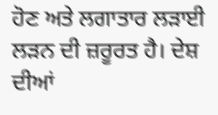ਹੋਣ ਅਤੇ ਲਗਾਤਾਰ ਲੜਾਈ ਲੜਨ ਦੀ ਜ਼ਰੂਰਤ ਹੈ। ਦੇਸ਼ ਦੀਆਂ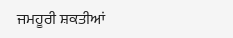ਜਮਹੂਰੀ ਸ਼ਕਤੀਆਂ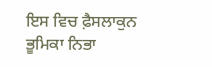ਇਸ ਵਿਚ ਫ਼ੈਸਲਾਕੁਨ ਭੂਮਿਕਾ ਨਿਭਾ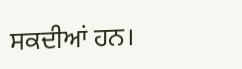ਸਕਦੀਆਂ ਹਨ।